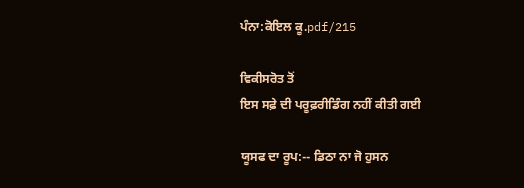ਪੰਨਾ:ਕੋਇਲ ਕੂ.pdf/215

ਵਿਕੀਸਰੋਤ ਤੋਂ
ਇਸ ਸਫ਼ੇ ਦੀ ਪਰੂਫ਼ਰੀਡਿੰਗ ਨਹੀਂ ਕੀਤੀ ਗਈ

ਯੂਸਫ ਦਾ ਰੂਪ:-- ਡਿਠਾ ਨਾ ਜੋ ਹੁਸਨ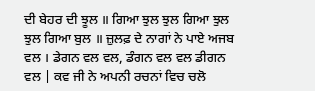ਦੀ ਬੇਹਰ ਦੀ ਝੂਲ ॥ ਗਿਆ ਝੁਲ ਝੁਲ ਗਿਆ ਝੁਲ ਝੁਲ ਗਿਆ ਬੁਲ ॥ ਜ਼ੁਲਫ਼ ਦੇ ਨਾਗਾਂ ਨੇ ਪਾਏ ਅਜਬ ਵਲ । ਡੇਗਨ ਵਲ ਵਲ, ਡੰਗਨ ਵਲ ਵਲ ਡੀਗਨ ਵਲ | ਕਵ ਜੀ ਨੇ ਅਪਨੀ ਰਚਨਾਂ ਵਿਚ ਚਲੋ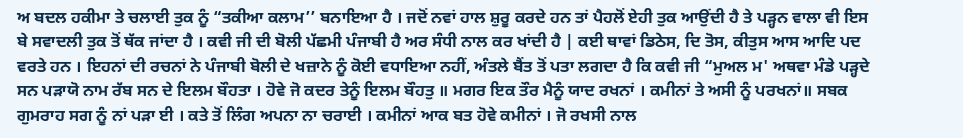ਅ ਬਦਲ ਹਕੀਮਾ ਤੇ ਚਲਾਈ ਤੁਕ ਨੂੰ “ਤਕੀਆ ਕਲਾਮ’’ ਬਨਾਇਆ ਹੈ । ਜਦੋਂ ਨਵਾਂ ਹਾਲ ਸ਼ੁਰੂ ਕਰਦੇ ਹਨ ਤਾਂ ਪੈਹਲੋਂ ਏਹੀ ਤੁਕ ਆਉਂਦੀ ਹੈ ਤੇ ਪੜ੍ਹਨ ਵਾਲਾ ਵੀ ਇਸ ਬੇ ਸਵਾਦਲੀ ਤੁਕ ਤੋਂ ਥੱਕ ਜਾਂਦਾ ਹੈ । ਕਵੀ ਜੀ ਦੀ ਬੋਲੀ ਪੱਛਮੀ ਪੰਜਾਬੀ ਹੈ ਅਰ ਸੰਧੀ ਨਾਲ ਕਰ ਖਾਂਦੀ ਹੈ | ਕਈ ਥਾਵਾਂ ਡਿਠੇਸ, ਦਿ ਤੋਸ, ਕੀਤੁਸ ਆਸ ਆਦਿ ਪਦ ਵਰਤੇ ਹਨ । ਇਹਨਾਂ ਦੀ ਰਚਨਾਂ ਨੇ ਪੰਜਾਬੀ ਬੋਲੀ ਦੇ ਖਜ਼ਾਨੇ ਨੂੰ ਕੋਈ ਵਧਾਇਆ ਨਹੀਂ, ਅੰਤਲੇ ਬੈਂਤ ਤੋਂ ਪਤਾ ਲਗਦਾ ਹੈ ਕਿ ਕਵੀ ਜੀ “ਮੁਅਲ ਮ' ਅਥਵਾ ਮੰਡੇ ਪੜ੍ਹਦੇ ਸਨ ਪੜਾਯੋ ਨਾਮ ਰੱਬ ਸਨ ਦੇ ਇਲਮ ਬੌਹਤਾ । ਹੋਵੇ ਜੋ ਕਦਰ ਤੇਨੂੰ ਇਲਮ ਬੌਹਤੁ ॥ ਮਗਰ ਇਕ ਤੌਰ ਮੈਨੂੰ ਯਾਦ ਰਖਨਾਂ । ਕਮੀਨਾਂ ਤੇ ਅਸੀ ਨੂੰ ਪਰਖਨਾਂ॥ ਸਬਕ ਗੁਮਰਾਹ ਸਗ ਨੂੰ ਨਾਂ ਪੜਾ ਈ । ਕਤੇ ਤੋਂ ਲਿੰਗ ਅਪਨਾ ਨਾ ਚਰਾਈ । ਕਮੀਨਾਂ ਆਕ ਬਤ ਹੋਵੇ ਕਮੀਨਾਂ । ਜੋ ਰਖਸੀ ਨਾਲ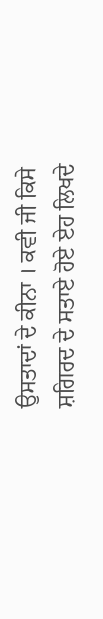ਉਸਤਾਦਾਂ ਦੇ ਕੀਨਾ । ਕਵੀ ਜੀ ਕਿਸੇ ਸ਼ਗਿਰਦ ਦੇ ਸਤਾਏ ਹੋਏ ਏਹ ਲਿਖਦੇ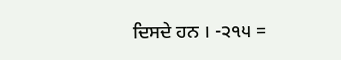ਦਿਸਦੇ ਹਨ । -੨੧੫ =